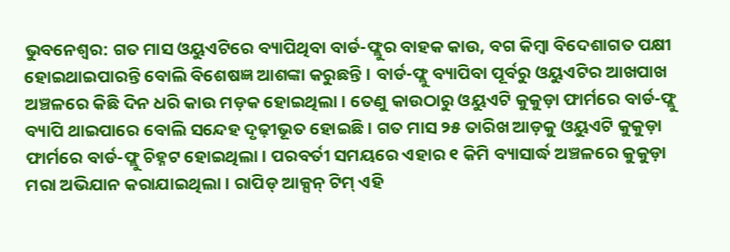ଭୁବନେଶ୍ବର: ଗତ ମାସ ଓୟୁଏଟିରେ ବ୍ୟାପିଥିବା ବାର୍ଡ-ଫ୍ଲୁର ବାହକ କାଉ, ବଗ କିମ୍ବା ବିଦେଶାଗତ ପକ୍ଷୀ ହୋଇଥାଇପାରନ୍ତି ବୋଲି ବିଶେଷଜ୍ଞ ଆଶଙ୍କା କରୁଛନ୍ତି। ବାର୍ଡ-ଫ୍ଲୁ ବ୍ୟାପିବା ପୂର୍ବରୁ ଓୟୁଏଟିର ଆଖପାଖ ଅଞ୍ଚଳରେ କିଛି ଦିନ ଧରି କାଉ ମଡ଼କ ହୋଇଥିଲା। ତେଣୁ କାଉଠାରୁ ଓୟୁଏଟି କୁକୁଡ଼ା ଫାର୍ମରେ ବାର୍ଡ-ଫ୍ଲୁ ବ୍ୟାପି ଥାଇପାରେ ବୋଲି ସନ୍ଦେହ ଦୃଢ଼ୀଭୂତ ହୋଇଛି। ଗତ ମାସ ୨୫ ତାରିଖ ଆଡ଼କୁ ଓୟୁଏଟି କୁକୁଡ଼ା ଫାର୍ମରେ ବାର୍ଡ-ଫ୍ଲୁ ଚିହ୍ନଟ ହୋଇଥିଲା। ପରବର୍ତୀ ସମୟରେ ଏହାର ୧ କିମି ବ୍ୟାସାର୍ଦ୍ଧ ଅଞ୍ଚଳରେ କୁକୁଡ଼ା ମରା ଅଭିଯାନ କରାଯାଇଥିଲା। ରାପିଡ୍ ଆକ୍ସନ୍ ଟିମ୍ ଏହି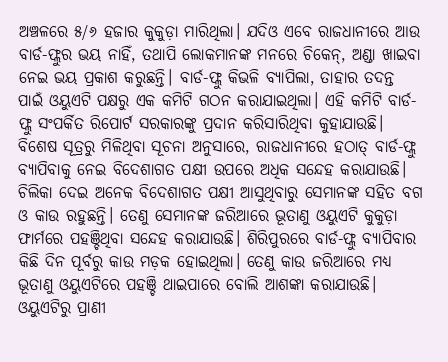ଅଞ୍ଚଳରେ ୫/୬ ହଜାର କୁକୁଡ଼ା ମାରିଥିଲା। ଯଦିଓ ଏବେ ରାଜଧାନୀରେ ଆଉ ବାର୍ଡ-ଫ୍ଲୁର ଭୟ ନାହିଁ, ତଥାପି ଲୋକମାନଙ୍କ ମନରେ ଚିକେନ୍, ଅଣ୍ଡା ଖାଇବା ନେଇ ଭୟ ପ୍ରକାଶ କରୁଛନ୍ତି। ବାର୍ଡ-ଫ୍ଲୁ କିଭଳି ବ୍ୟାପିଲା, ତାହାର ତଦନ୍ତ ପାଇଁ ଓୟୁଏଟି ପକ୍ଷରୁ ଏକ କମିଟି ଗଠନ କରାଯାଇଥିଲା। ଏହି କମିଟି ବାର୍ଡ-ଫ୍ଲୁ ସଂପର୍କିତ ରିପୋର୍ଟ ସରକାରଙ୍କୁ ପ୍ରଦାନ କରିସାରିଥିବା କୁହାଯାଉଛି।
ବିଶେଷ ସୂତ୍ରରୁ ମିଳିଥିବା ସୂଚନା ଅନୁସାରେ, ରାଜଧାନୀରେ ହଠାତ୍ ବାର୍ଡ-ଫ୍ଲୁ ବ୍ୟାପିବାକୁ ନେଇ ବିଦେଶାଗତ ପକ୍ଷୀ ଉପରେ ଅଧିକ ସନ୍ଦେହ କରାଯାଉଛି। ଚିଲିକା ଦେଇ ଅନେକ ବିଦେଶାଗତ ପକ୍ଷୀ ଆସୁଥିବାରୁ ସେମାନଙ୍କ ସହିତ ବଗ ଓ କାଉ ରହୁଛନ୍ତି। ତେଣୁ ସେମାନଙ୍କ ଜରିଆରେ ଭୂତାଣୁ ଓୟୁଏଟି କୁକୁଡ଼ା ଫାର୍ମରେ ପହଞ୍ଚିଥିବା ସନ୍ଦେହ କରାଯାଉଛି। ଶିରିପୁରରେ ବାର୍ଡ-ଫ୍ଲୁ ବ୍ୟାପିବାର କିଛି ଦିନ ପୂର୍ବରୁ କାଉ ମଡ଼କ ହୋଇଥିଲା। ତେଣୁ କାଉ ଜରିଆରେ ମଧ୍ୟ ଭୂତାଣୁ ଓୟୁଏଟିରେ ପହଞ୍ଚି ଥାଇପାରେ ବୋଲି ଆଶଙ୍କା କରାଯାଉଛି। ଓୟୁଏଟିରୁ ପ୍ରାଣୀ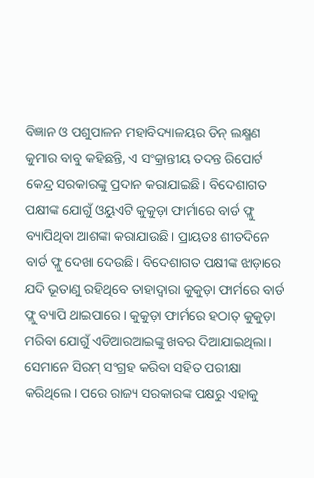ବିଜ୍ଞାନ ଓ ପଶୁପାଳନ ମହାବିଦ୍ୟାଳୟର ଡିନ୍ ଲକ୍ଷ୍ମଣ କୁମାର ବାବୁ କହିଛନ୍ତି, ଏ ସଂକ୍ରାନ୍ତୀୟ ତଦନ୍ତ ରିପୋର୍ଟ କେନ୍ଦ୍ର ସରକାରଙ୍କୁ ପ୍ରଦାନ କରାଯାଇଛି। ବିଦେଶାଗତ ପକ୍ଷୀଙ୍କ ଯୋଗୁଁ ଓୟୁଏଟି କୁକୁଡ଼ା ଫାର୍ମାରେ ବାର୍ଡ ଫ୍ଲୁ ବ୍ୟାପିଥିବା ଆଶଙ୍କା କରାଯାଉଛି। ପ୍ରାୟତଃ ଶୀତଦିନେ ବାର୍ଡ ଫ୍ଲୁ ଦେଖା ଦେଉଛି। ବିଦେଶାଗତ ପକ୍ଷୀଙ୍କ ଝାଡ଼ାରେ ଯଦି ଭୂତାଣୁ ରହିଥିବେ ତାହାଦ୍ବାରା କୁକୁଡ଼ା ଫାର୍ମରେ ବାର୍ଡ ଫ୍ଲୁ ବ୍ୟାପି ଥାଇପାରେ। କୁକୁଡ଼ା ଫାର୍ମରେ ହଠାତ୍ କୁକୁଡ଼ା ମରିବା ଯୋଗୁଁ ଏଡିଆରଆଇଙ୍କୁ ଖବର ଦିଆଯାଇଥିଲା। ସେମାନେ ସିରମ୍ ସଂଗ୍ରହ କରିବା ସହିତ ପରୀକ୍ଷା କରିଥିଲେ। ପରେ ରାଜ୍ୟ ସରକାରଙ୍କ ପକ୍ଷରୁ ଏହାକୁ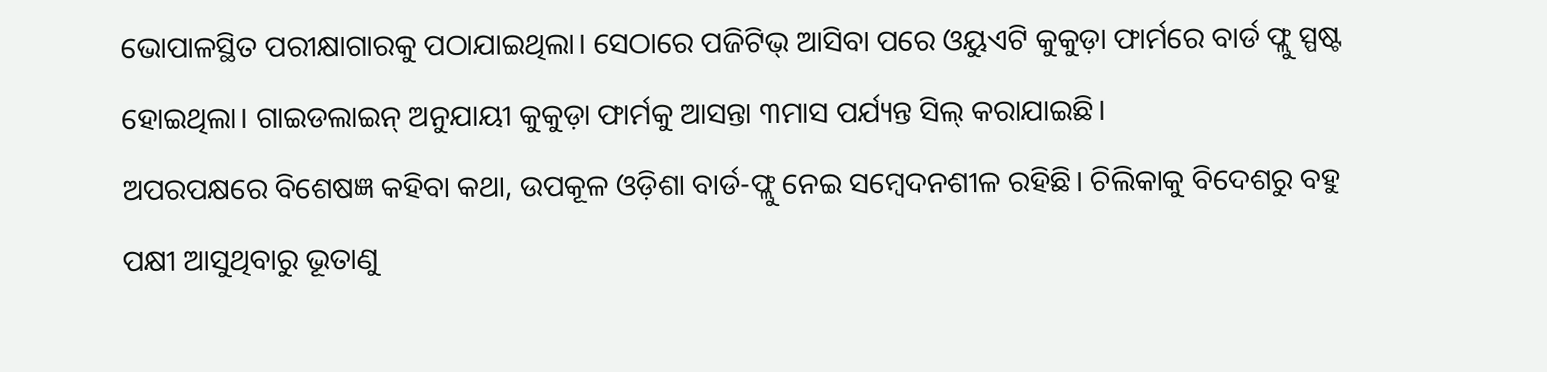ଭୋପାଳସ୍ଥିତ ପରୀକ୍ଷାଗାରକୁ ପଠାଯାଇଥିଲା। ସେଠାରେ ପଜିଟିଭ୍ ଆସିବା ପରେ ଓୟୁଏଟି କୁକୁଡ଼ା ଫାର୍ମରେ ବାର୍ଡ ଫ୍ଲୁ ସ୍ପଷ୍ଟ ହୋଇଥିଲା। ଗାଇଡଲାଇନ୍ ଅନୁଯାୟୀ କୁକୁଡ଼ା ଫାର୍ମକୁ ଆସନ୍ତା ୩ମାସ ପର୍ଯ୍ୟନ୍ତ ସିଲ୍ କରାଯାଇଛି।
ଅପରପକ୍ଷରେ ବିଶେଷଜ୍ଞ କହିବା କଥା, ଉପକୂଳ ଓଡ଼ିଶା ବାର୍ଡ-ଫ୍ଲୁ ନେଇ ସମ୍ବେଦନଶୀଳ ରହିଛି। ଚିଲିକାକୁ ବିଦେଶରୁ ବହୁ ପକ୍ଷୀ ଆସୁଥିବାରୁ ଭୂତାଣୁ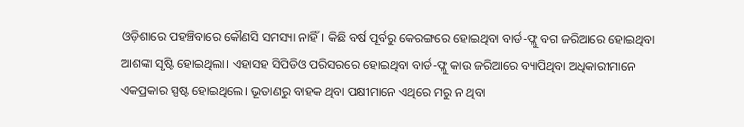ଓଡ଼ିଶାରେ ପହଞ୍ଚିବାରେ କୌଣସି ସମସ୍ୟା ନାହିଁ। କିଛି ବର୍ଷ ପୂର୍ବରୁ କେରଙ୍ଗରେ ହୋଇଥିବା ବାର୍ଡ-ଫ୍ଲୁ ବଗ ଜରିଆରେ ହୋଇଥିବା ଆଶଙ୍କା ସୃଷ୍ଟି ହୋଇଥିଲା। ଏହାସହ ସିପିଡିଓ ପରିସରରେ ହୋଇଥିବା ବାର୍ଡ-ଫ୍ଲୁ କାଉ ଜରିଆରେ ବ୍ୟାପିଥିବା ଅଧିକାରୀମାନେ ଏକପ୍ରକାର ସ୍ପଷ୍ଟ ହୋଇଥିଲେ। ଭୂତାଣରୁ ବାହକ ଥିବା ପକ୍ଷୀମାନେ ଏଥିରେ ମରୁ ନ ଥିବା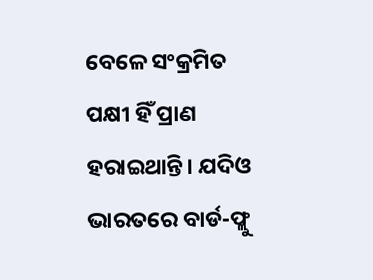ବେଳେ ସଂକ୍ରମିତ ପକ୍ଷୀ ହିଁ ପ୍ରାଣ ହରାଇଥାନ୍ତି। ଯଦିଓ ଭାରତରେ ବାର୍ଡ-ଫ୍ଲୁ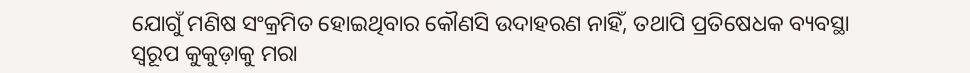ଯୋଗୁଁ ମଣିଷ ସଂକ୍ରମିତ ହୋଇଥିବାର କୌଣସି ଉଦାହରଣ ନାହିଁ, ତଥାପି ପ୍ରତିଷେଧକ ବ୍ୟବସ୍ଥା ସ୍ବରୂପ କୁକୁଡ଼ାକୁ ମରା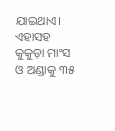ଯାଇଥାଏ। ଏହାସହ କୁକୁଡ଼ା ମାଂସ ଓ ଅଣ୍ଡାକୁ ୩୫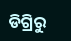ଡିଗ୍ରିରୁ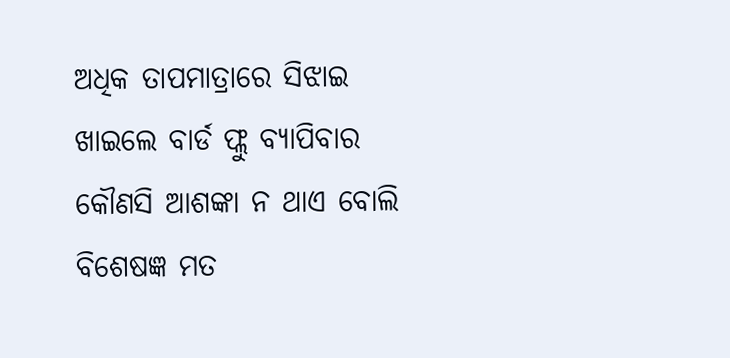ଅଧିକ ତାପମାତ୍ରାରେ ସିଝାଇ ଖାଇଲେ ବାର୍ଡ ଫ୍ଲୁ ବ୍ୟାପିବାର କୌଣସି ଆଶଙ୍କା ନ ଥାଏ ବୋଲି ବିଶେଷଜ୍ଞ ମତ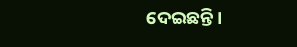ଦେଇଛନ୍ତି।